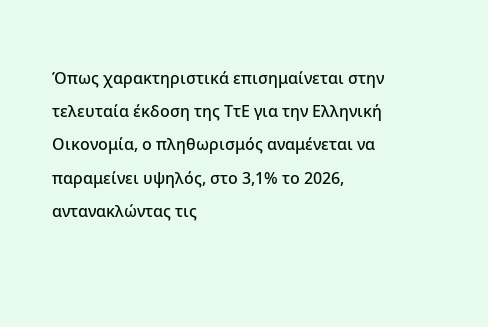Όπως χαρακτηριστικά επισημαίνεται στην τελευταία έκδοση της ΤτΕ για την Ελληνική Οικονομία, ο πληθωρισμός αναμένεται να παραμείνει υψηλός, στο 3,1% το 2026, αντανακλώντας τις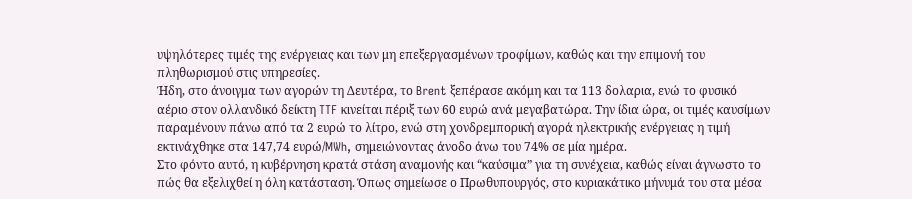υψηλότερες τιμές της ενέργειας και των μη επεξεργασμένων τροφίμων, καθώς και την επιμονή του πληθωρισμού στις υπηρεσίες.
Ήδη, στο άνοιγμα των αγορών τη Δευτέρα, το Brent ξεπέρασε ακόμη και τα 113 δολαρια, ενώ το φυσικό αέριο στον ολλανδικό δείκτη TTF κινείται πέριξ των 60 ευρώ ανά μεγαβατώρα. Την ίδια ώρα, οι τιμές καυσίμων παραμένουν πάνω από τα 2 ευρώ το λίτρο, ενώ στη χονδρεμπορική αγορά ηλεκτρικής ενέργειας η τιμή εκτινάχθηκε στα 147,74 ευρώ/MWh, σημειώνοντας άνοδο άνω του 74% σε μία ημέρα.
Στο φόντο αυτό, η κυβέρνηση κρατά στάση αναμονής και “καύσιμα” για τη συνέχεια, καθώς είναι άγνωστο το πώς θα εξελιχθεί η όλη κατάσταση. Όπως σημείωσε ο Πρωθυπουργός, στο κυριακάτικο μήνυμά του στα μέσα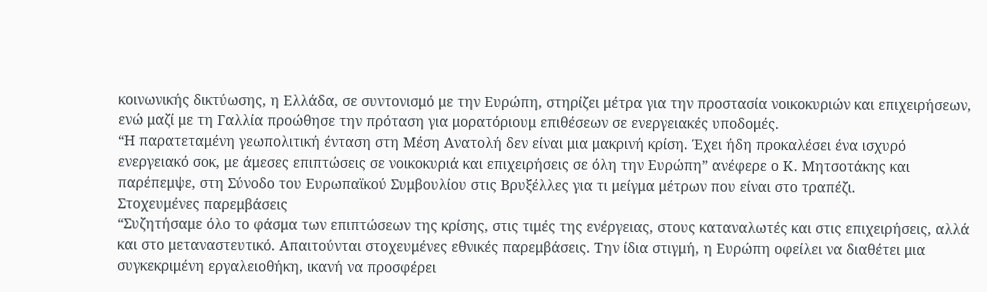κοινωνικής δικτύωσης, η Ελλάδα, σε συντονισμό με την Ευρώπη, στηρίζει μέτρα για την προστασία νοικοκυριών και επιχειρήσεων, ενώ μαζί με τη Γαλλία προώθησε την πρόταση για μορατόριουμ επιθέσεων σε ενεργειακές υποδομές.
“Η παρατεταμένη γεωπολιτική ένταση στη Μέση Ανατολή δεν είναι μια μακρινή κρίση. Έχει ήδη προκαλέσει ένα ισχυρό ενεργειακό σοκ, με άμεσες επιπτώσεις σε νοικοκυριά και επιχειρήσεις σε όλη την Ευρώπη” ανέφερε ο Κ. Μητσοτάκης και παρέπεμψε, στη Σύνοδο του Ευρωπαϊκού Συμβουλίου στις Βρυξέλλες για τι μείγμα μέτρων που είναι στο τραπέζι.
Στοχευμένες παρεμβάσεις
“Συζητήσαμε όλο το φάσμα των επιπτώσεων της κρίσης, στις τιμές της ενέργειας, στους καταναλωτές και στις επιχειρήσεις, αλλά και στο μεταναστευτικό. Απαιτούνται στοχευμένες εθνικές παρεμβάσεις. Την ίδια στιγμή, η Ευρώπη οφείλει να διαθέτει μια συγκεκριμένη εργαλειοθήκη, ικανή να προσφέρει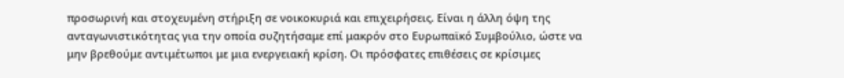προσωρινή και στοχευμένη στήριξη σε νοικοκυριά και επιχειρήσεις. Είναι η άλλη όψη της ανταγωνιστικότητας για την οποία συζητήσαμε επί μακρόν στο Ευρωπαϊκό Συμβούλιο, ώστε να μην βρεθούμε αντιμέτωποι με μια ενεργειακή κρίση. Οι πρόσφατες επιθέσεις σε κρίσιμες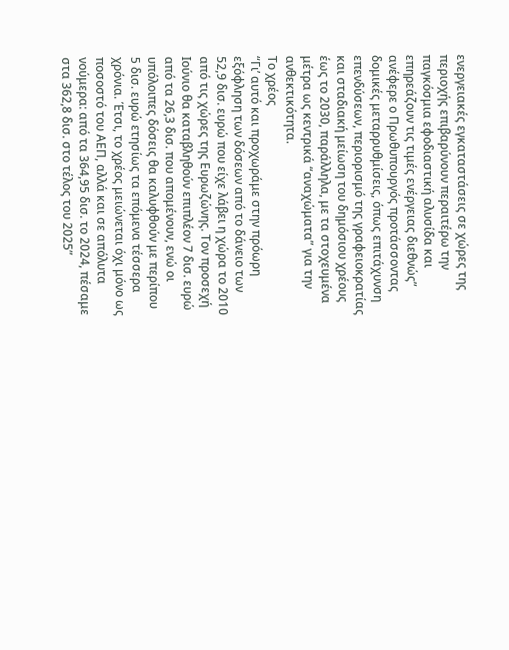ενεργειακές εγκαταστάσεις σε χώρες της περιοχής επιβαρύνουν περαιτέρω την παγκόσμια εφοδιαστική αλυσίδα και επηρεάζουν τις τιμές ενέργειας διεθνώς” ανέφερε ο Πρωθυπουργός προτάσσοντας δομικές μεταρρυθμίσεις, όπως επιτάχυνση επενδύσεων, περιορισμό της γραφειοκρατίας και σταδιακή μείωση του δημόσιου χρέους έως το 2030, παράλληλα, με τα στοχευμένα μέτρα ως κεντρικά “αναχώματα” για την ανθεκτικότητα.
Το χρέος
“Γι’ αυτό και προχωράμε στην πρόωρη εξόφληση των δόσεων από το δάνειο των 52,9 δισ. ευρώ που είχε λάβει η χώρα το 2010 από τις χώρες της Ευρωζώνης. Τον προσεχή Ιούνιο θα καταβληθούν επιπλέον 7 δισ. ευρώ από τα 26,3 δισ. που απομένουν, ενώ οι υπόλοιπες δόσεις θα καλυφθούν με περίπου 5 δισ. ευρώ ετησίως τα επόμενα τέσσερα χρόνια. Έτσι, το χρέος μειώνεται όχι μόνο ως ποσοστό του ΑΕΠ, αλλά και σε απόλυτα νούμερα: από τα 364,95 δισ. το 2024, πέσαμε στα 362,8 δισ. στο τέλος του 2025”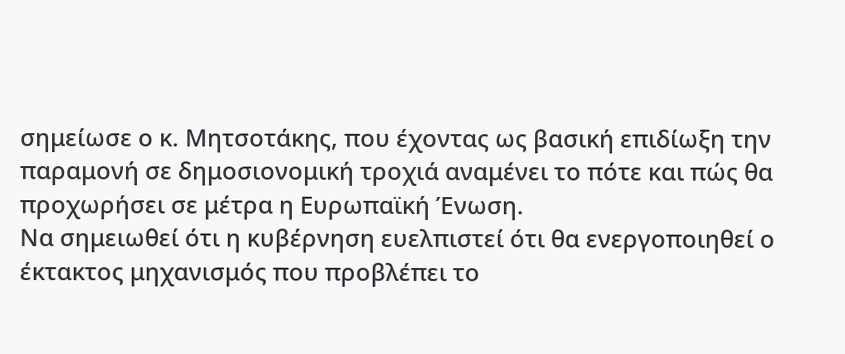σημείωσε ο κ. Μητσοτάκης, που έχοντας ως βασική επιδίωξη την παραμονή σε δημοσιονομική τροχιά αναμένει το πότε και πώς θα προχωρήσει σε μέτρα η Ευρωπαϊκή Ένωση.
Να σημειωθεί ότι η κυβέρνηση ευελπιστεί ότι θα ενεργοποιηθεί ο έκτακτος μηχανισμός που προβλέπει το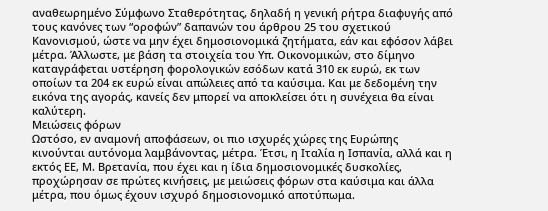αναθεωρημένο Σύμφωνο Σταθερότητας, δηλαδή η γενική ρήτρα διαφυγής από τους κανόνες των “οροφών” δαπανών του άρθρου 25 του σχετικού Κανονισμού, ώστε να μην έχει δημοσιονομικά ζητήματα, εάν και εφόσον λάβει μέτρα. Άλλωστε, με βάση τα στοιχεία του Υπ. Οικονομικών, στο δίμηνο καταγράφεται υστέρηση φορολογικών εσόδων κατά 310 εκ ευρώ, εκ των οποίων τα 204 εκ ευρώ είναι απώλειες από τα καύσιμα. Και με δεδομένη την εικόνα της αγοράς, κανείς δεν μπορεί να αποκλείσει ότι η συνέχεια θα είναι καλύτερη.
Μειώσεις φόρων
Ωστόσο, εν αναμονή αποφάσεων, οι πιο ισχυρές χώρες της Ευρώπης κινούνται αυτόνομα λαμβάνοντας, μέτρα. Έτσι, η Ιταλία η Ισπανία, αλλά και η εκτός ΕΕ, Μ. Βρετανία, που έχει και η ίδια δημοσιονομικές δυσκολίες, προχώρησαν σε πρώτες κινήσεις, με μειώσεις φόρων στα καύσιμα και άλλα μέτρα, που όμως έχουν ισχυρό δημοσιονομικό αποτύπωμα.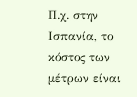Π.χ. στην Ισπανία, το κόστος των μέτρων είναι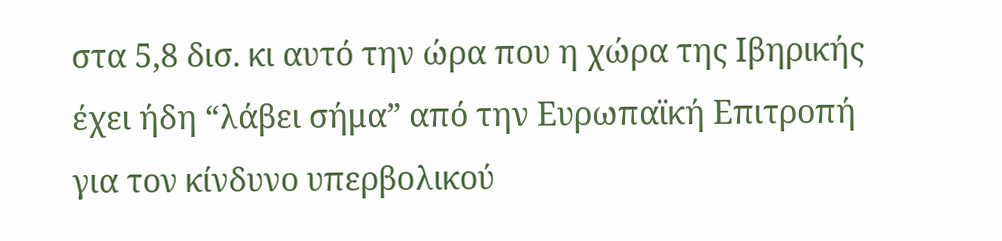στα 5,8 δισ. κι αυτό την ώρα που η χώρα της Ιβηρικής έχει ήδη “λάβει σήμα” από την Ευρωπαϊκή Επιτροπή για τον κίνδυνο υπερβολικού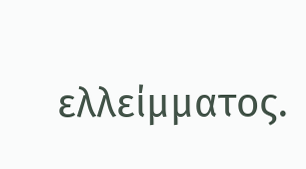ελλείμματος.